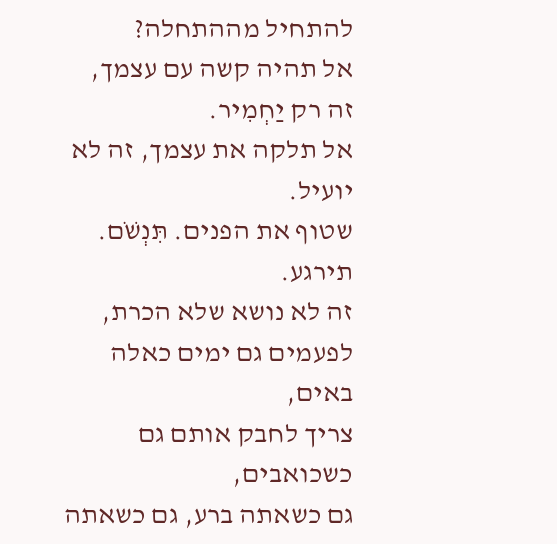להתחיל מההתחלה?
אל תהיה קשה עם עצמך, זה רק יַחְמִיר.
אל תלקה את עצמך, זה לא יועיל.
שטוף את הפנים. תִּנְשֹׁם. תירגע.
זה לא נושא שלא הכרת,
לפעמים גם ימים כאלה באים,
צריך לחבק אותם גם כשכואבים,
גם כשאתה ברע, גם כשאתה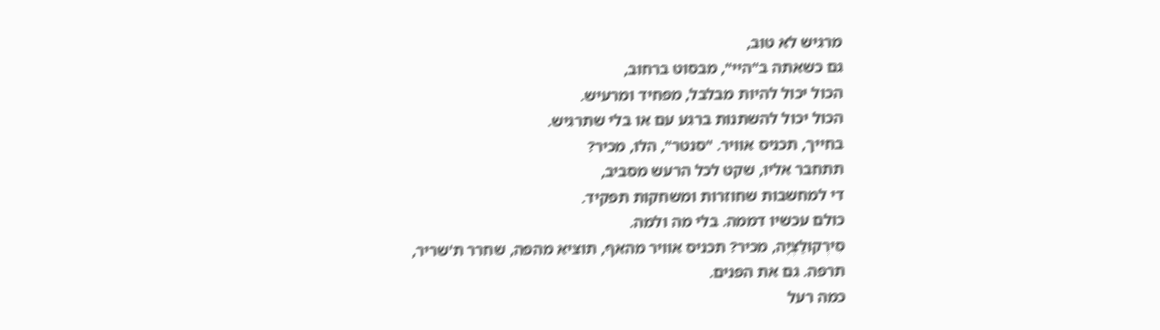מרגיש לא טוב,
גם כשאתה ב"היי", מבסוט ברחוב,
הכול יכול להיות מבלבל, מפחיד ומרעיש.
הכול יכול להשתנות ברגע עם או בלי שתרגיש.
בחייך, תכניס אוויר. "סנטר", הלו, מכיר?
תתחבר אליו, שקט לכל הרעש מסביב,
די למחשבות שחוזרות ומשחקות תפקיד.
כולם עכשיו דממה. בלי מה ולמה.
סִירְקוּלַצְיָה, מכיר? תכניס אוויר מהאף, תוציא מהפה, שחרר ת'שריר,
תרפה. גם את הפנים.
כמה רעל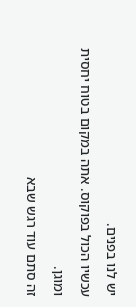יש לנו בפנים.
עכשיו הכול בפוקוס. אתה במקום בטוח יחסית ומוגן.
זה סתם עוד רגש שבא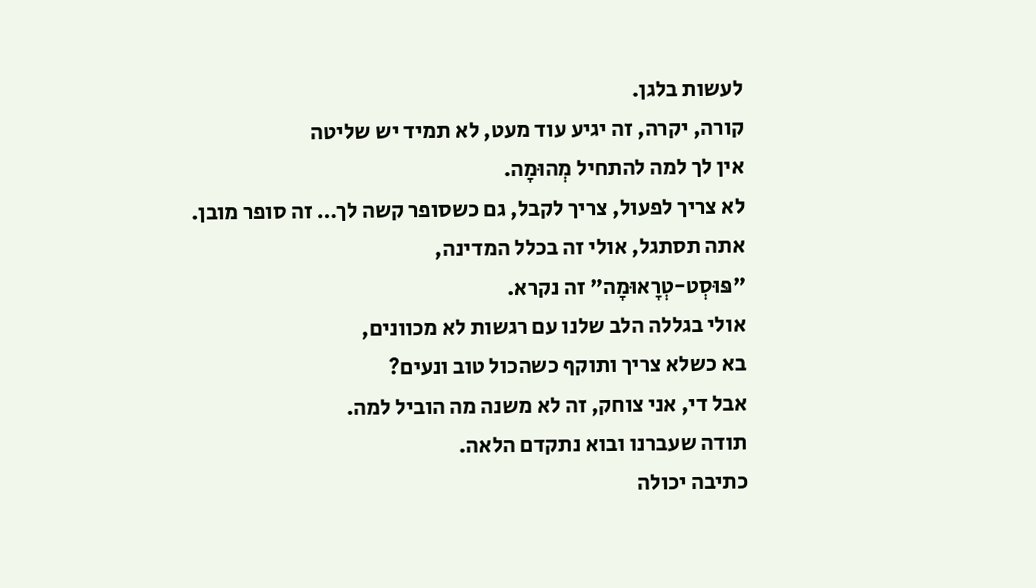לעשות בלגן.
קורה, יקרה, זה יגיע עוד מעט, לא תמיד יש שליטה
אין לך למה להתחיל מְהוּמָה.
לא צריך לפעול, צריך לקבל, גם כשסופר קשה לך… זה סופר מובן.
אתה תסתגל, אולי זה בכלל המדינה,
"פּוּסְט-טְרָאוּמָה" זה נקרא.
אולי בגללה הלב שלנו עם רגשות לא מכוונים,
בא כשלא צריך ותוקף כשהכול טוב ונעים?
אבל די, אני צוחק, זה לא משנה מה הוביל למה.
תודה שעברנו ובוא נתקדם הלאה.
כתיבה יכולה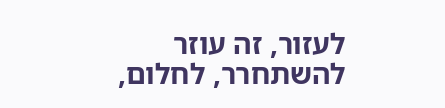לעזור, זה עוזר להשתחרר, לחלום,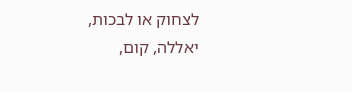לצחוק או לבכות,
יאללה, קום,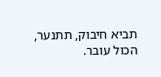תביא חיבוק, תתנער,
הכול עובר.